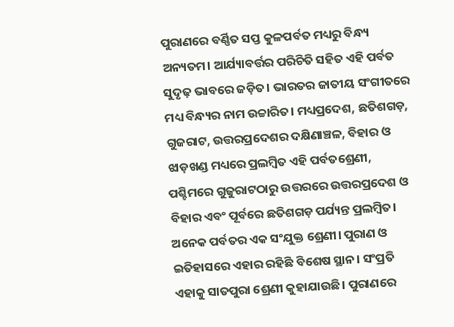ପୁରାଣରେ ବର୍ଣ୍ଣିତ ସପ୍ତ କୁଳପର୍ବତ ମଧ୍ୟରୁ ବିନ୍ଧ୍ୟ ଅନ୍ୟତମ। ଆର୍ଯ୍ୟାବର୍ତ୍ତର ପରିଚିତି ସହିତ ଏହି ପର୍ବତ ସୁଦୃଢ଼ ଭାବରେ ଜଡ଼ିତ। ଭାରତର ଜାତୀୟ ସଂଗୀତରେ ମଧ୍ୟ ବିନ୍ଧ୍ୟର ନାମ ଉଚ୍ଚାରିତ। ମଧ୍ୟପ୍ରଦେଶ, ଛତିଶଗଡ଼, ଗୁଜରାଟ, ଉତ୍ତରପ୍ରଦେଶର ଦକ୍ଷିଣାଞ୍ଚଳ, ବିହାର ଓ ଝାଡ଼ଖଣ୍ଡ ମଧ୍ୟରେ ପ୍ରଲମ୍ବିତ ଏହି ପର୍ବତଶ୍ରେଣୀ, ପଶ୍ଚିମରେ ଗୁଜୁରାଟଠାରୁ ଉତ୍ତରରେ ଉତ୍ତରପ୍ରଦେଶ ଓ ବିହାର ଏବଂ ପୂର୍ବରେ ଛତିଶଗଡ଼ ପର୍ଯ୍ୟନ୍ତ ପ୍ରଲମ୍ବିତ। ଅନେକ ପର୍ବତର ଏକ ସଂଯୁକ୍ତ ଶ୍ରେଣୀ। ପୁରାଣ ଓ ଇତିହାସରେ ଏହାର ରହିଛି ବିଶେଷ ସ୍ଥାନ। ସଂପ୍ରତି ଏହାକୁ ସାତପୁରା ଶ୍ରେଣୀ କୁହାଯାଉଛି। ପୁରାଣରେ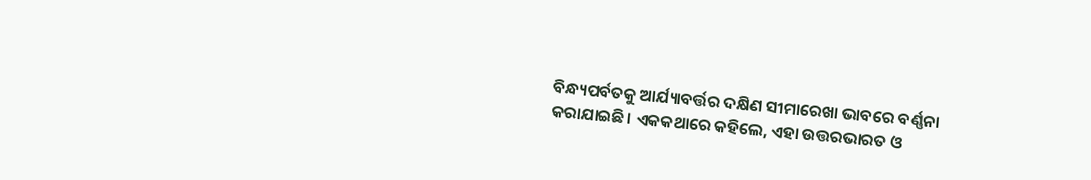ବିନ୍ଧ୍ୟପର୍ବତକୁ ଆର୍ଯ୍ୟାବର୍ତ୍ତର ଦକ୍ଷିଣ ସୀମାରେଖା ଭାବରେ ବର୍ଣ୍ଣନା କରାଯାଇଛି। ଏକକଥାରେ କହିଲେ, ଏହା ଉତ୍ତରଭାରତ ଓ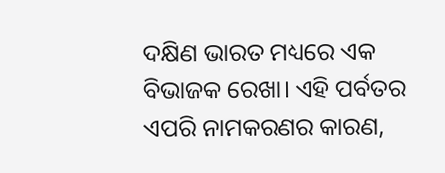ଦକ୍ଷିଣ ଭାରତ ମଧ୍ୟରେ ଏକ ବିଭାଜକ ରେଖା। ଏହି ପର୍ବତର ଏପରି ନାମକରଣର କାରଣ,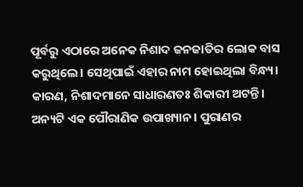ପୂର୍ବରୁ ଏଠାରେ ଅନେକ ନିଶାଦ ଜନଜାତିର ଲୋକ ବାସ କରୁଥିଲେ। ସେଥିପାଇଁ ଏହାର ନାମ ହୋଇଥିଲା ବିନ୍ଧ୍ୟ। କାରଣ, ନିଶାଦମାନେ ସାଧାରଣତଃ ଶିକାରୀ ଅଟନ୍ତି।
ଅନ୍ୟଟି ଏକ ପୌରାଣିକ ଉପାଖ୍ୟାନ। ପୁରାଣର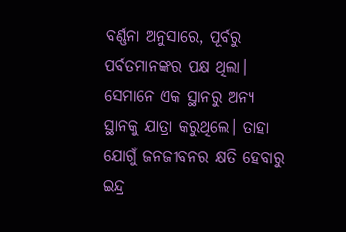ବର୍ଣ୍ଣନା ଅନୁସାରେ, ପୂର୍ବରୁ ପର୍ବତମାନଙ୍କର ପକ୍ଷ ଥିଲା। ସେମାନେ ଏକ ସ୍ଥାନରୁ ଅନ୍ୟ ସ୍ଥାନକୁ ଯାତ୍ରା କରୁଥିଲେ। ତାହା ଯୋଗୁଁ ଜନଜୀବନର କ୍ଷତି ହେବାରୁ ଇନ୍ଦ୍ର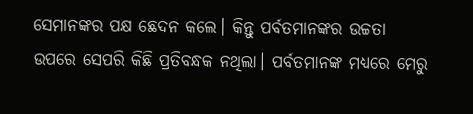ସେମାନଙ୍କର ପକ୍ଷ ଛେଦନ କଲେ। କିନ୍ତୁ ପର୍ବତମାନଙ୍କର ଉଚ୍ଚତା ଉପରେ ସେପରି କିଛି ପ୍ରତିବନ୍ଧକ ନଥିଲା। ପର୍ବତମାନଙ୍କ ମଧ୍ୟରେ ମେରୁ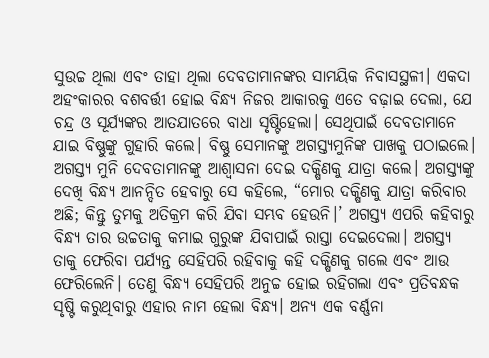ସୁଉଚ୍ଚ ଥିଲା ଏବଂ ତାହା ଥିଲା ଦେବତାମାନଙ୍କର ସାମୟିକ ନିବାସସ୍ଥଳୀ। ଏକଦା ଅହଂକାରର ବଶବର୍ତ୍ତୀ ହୋଇ ବିନ୍ଧ୍ୟ ନିଜର ଆକାରକୁ ଏତେ ବଢ଼ାଇ ଦେଲା, ଯେ ଚନ୍ଦ୍ର ଓ ସୂର୍ଯ୍ୟଙ୍କର ଆତଯାତରେ ବାଧା ସୃଷ୍ଟିହେଲା। ସେଥିପାଇଁ ଦେବତାମାନେ ଯାଇ ବିଷ୍ଣୁଙ୍କୁ ଗୁହାରି କଲେ। ବିଷ୍ଣୁ ସେମାନଙ୍କୁ ଅଗସ୍ତ୍ୟମୁନିଙ୍କ ପାଖକୁ ପଠାଇଲେ। ଅଗସ୍ତ୍ୟ ମୁନି ଦେବତାମାନଙ୍କୁ ଆଶ୍ୱାସନା ଦେଇ ଦକ୍ଷିଣକୁ ଯାତ୍ରା କଲେ। ଅଗସ୍ତ୍ୟଙ୍କୁ ଦେଖି ବିନ୍ଧ୍ୟ ଆନନ୍ଦିତ ହେବାରୁ ସେ କହିଲେ, “ମୋର ଦକ୍ଷିଣକୁ ଯାତ୍ରା କରିବାର ଅଛି; କିନ୍ତୁ ତୁମକୁ ଅତିକ୍ରମ କରି ଯିବା ସମ୍ଭବ ହେଉନି।’ ଅଗସ୍ତ୍ୟ ଏପରି କହିବାରୁ ବିନ୍ଧ୍ୟ ତାର ଉଚ୍ଚତାକୁ କମାଇ ଗୁରୁଙ୍କ ଯିବାପାଇଁ ରାସ୍ତା ଦେଇଦେଲା। ଅଗସ୍ତ୍ୟ ତାକୁ ଫେରିବା ପର୍ଯ୍ୟନ୍ତ ସେହିପରି ରହିବାକୁ କହି ଦକ୍ଷିଣକୁ ଗଲେ ଏବଂ ଆଉ ଫେରିଲେନି। ତେଣୁ ବିନ୍ଧ୍ୟ ସେହିପରି ଅନୁଚ୍ଚ ହୋଇ ରହିଗଲା ଏବଂ ପ୍ରତିବନ୍ଧକ ସୃଷ୍ଟି କରୁଥିବାରୁ ଏହାର ନାମ ହେଲା ବିନ୍ଧ୍ୟ। ଅନ୍ୟ ଏକ ବର୍ଣ୍ଣନା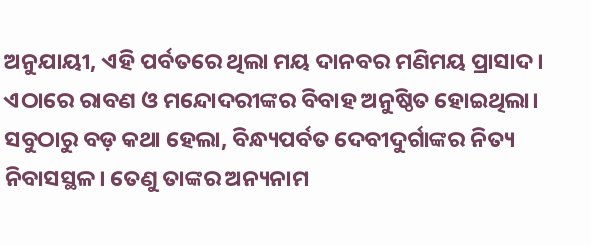ଅନୁଯାୟୀ, ଏହି ପର୍ବତରେ ଥିଲା ମୟ ଦାନବର ମଣିମୟ ପ୍ରାସାଦ। ଏଠାରେ ରାବଣ ଓ ମନ୍ଦୋଦରୀଙ୍କର ବିବାହ ଅନୁଷ୍ଠିତ ହୋଇଥିଲା।
ସବୁଠାରୁ ବଡ଼ କଥା ହେଲା, ବିନ୍ଧ୍ୟପର୍ବତ ଦେବୀଦୁର୍ଗାଙ୍କର ନିତ୍ୟ ନିବାସସ୍ଥଳ। ତେଣୁ ତାଙ୍କର ଅନ୍ୟନାମ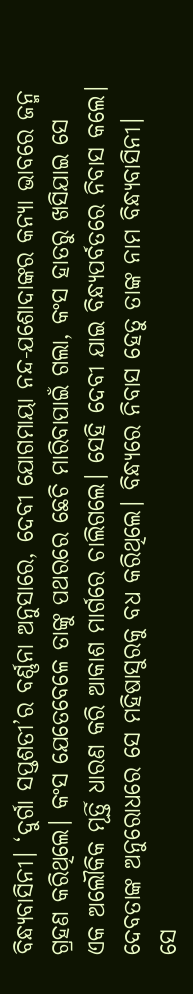ବିନ୍ଧ୍ୟବାସିନୀ। ‘ଦୁର୍ଗା ସପ୍ତଶତୀ’ର ବର୍ଣ୍ଣନା ଅନୁସାରେ, ଦେବୀ ଯୋଗମାୟା ନନ୍ଦ-ଯଶୋଦାଙ୍କର କନ୍ୟା ଭାବରେ ଜନ୍ମ ଗ୍ରହଣ କରିଥିଲେ। କଂସ ଯେତେବେଳେ ତାଙ୍କୁ ପଥରରେ ଛେଚି ମାରିବାପାଇଁ ଗଲା, କଂସ ହାତରୁ ଖସିଯାଇ ସେ ଏକ ଅଲୌକିକ ମୂର୍ତ୍ତି ଧାରଣ କରି ଆକାଶ ମାର୍ଗରେ ଚାଲିଗଲେ। ସେହି ଦେବୀ ଯାଇ ବିନ୍ଧ୍ୟପର୍ବତରେ ନିବାସ କଲେ। ଦେବତାଙ୍କ ଅନୁରୋଧରେ ସେ ମହିଷାସୁରକୁ ବଧ କରିଥିଲେ। ବିନ୍ଧ୍ୟରେ ନିବାସ ହେତୁ ତାଙ୍କ ନାମ ବିନ୍ଧ୍ୟବାସିନୀ। ସେ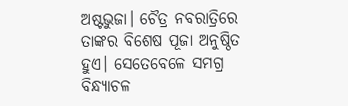ଅଷ୍ଟଭୁଜା। ଚୈତ୍ର ନବରାତ୍ରିରେ ତାଙ୍କର ବିଶେଷ ପୂଜା ଅନୁଷ୍ଠିତ ହୁଏ। ସେତେବେଳେ ସମଗ୍ର ବିନ୍ଧ୍ୟାଚଳ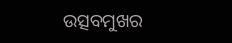ଉତ୍ସବମୁଖର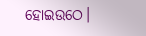ହୋଇଉଠେ।